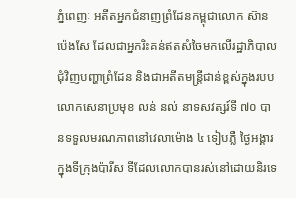ភ្នំពេញៈ អតីតអ្នកជំនាញព្រំដែនកម្ពុជាលោក ស៊ាន ប៉េងសែ ដែលជាអ្នករិះគន់ឥតសំចៃមកលើរដ្ឋាភិបាលជុំវិញបញ្ហាព្រំដែន និងជាអតីតមន្ត្រីជាន់ខ្ពស់ក្នុងរបបលោកសេនាប្រមុខ លន់ នល់ នាទសវត្សរ៍ទី ៧០ បានទទួលមរណភាពនៅវេលាម៉ោង ៤ ទៀបភ្លឺ ថ្ងៃអង្គារក្នុងទីក្រុងប៉ារីស ទីដែលលោកបានរស់នៅដោយនិរទេ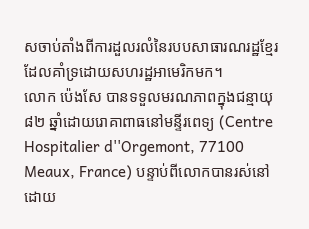សចាប់តាំងពីការដួលរលំនៃរបបសាធារណរដ្ឋខ្មែរដែលគាំទ្រដោយសហរដ្ឋអាមេរិកមក។
លោក ប៉េងសែ បានទទួលមរណភាពក្នុងជន្មាយុ ៨២ ឆ្នាំដោយរោគាពាធនៅមន្ទីរពេទ្យ (Centre Hospitalier d''Orgemont, 77100 Meaux, France) បន្ទាប់ពីលោកបានរស់នៅដោយ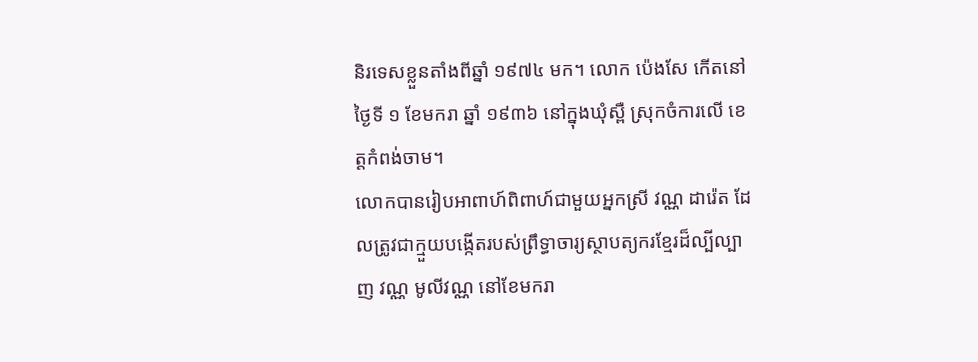និរទេសខ្លួនតាំងពីឆ្នាំ ១៩៧៤ មក។ លោក ប៉េងសែ កើតនៅថ្ងៃទី ១ ខែមករា ឆ្នាំ ១៩៣៦ នៅក្នុងឃុំស្ពឺ ស្រុកចំការលើ ខេត្តកំពង់ចាម។
លោកបានរៀបអាពាហ៍ពិពាហ៍ជាមួយអ្នកស្រី វណ្ណ ដារ៉េត ដែលត្រូវជាក្មួយបង្កើតរបស់ព្រឹទ្ធាចារ្យស្ថាបត្យករខ្មែរដ៏ល្បីល្បាញ វណ្ណ មូលីវណ្ណ នៅខែមករា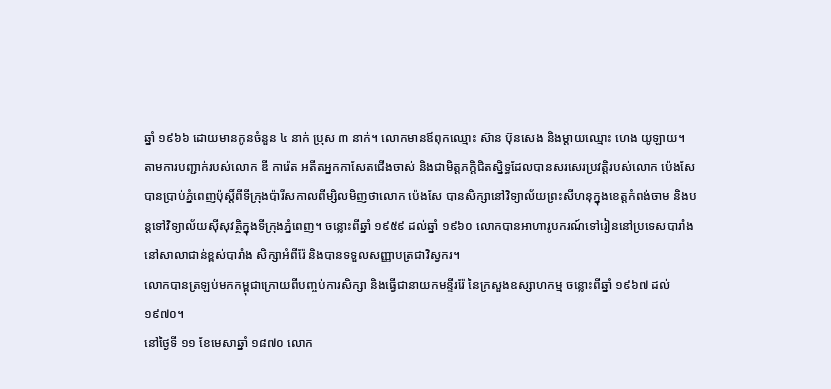ឆ្នាំ ១៩៦៦ ដោយមានកូនចំនួន ៤ នាក់ ប្រុស ៣ នាក់។ លោកមានឪពុកឈ្មោះ ស៊ាន ប៊ុនសេង និងម្តាយឈ្មោះ ហេង យូឡាយ។
តាមការបញ្ជាក់របស់លោក ឌី ការ៉េត អតីតអ្នកកាសែតជើងចាស់ និងជាមិត្តភក្តិជិតស្និទ្ធដែលបានសរសេរប្រវត្តិរបស់លោក ប៉េងសែ បានប្រាប់ភ្នំពេញប៉ុស្តិ៍ពីទីក្រុងប៉ារីសកាលពីម្សិលមិញថាលោក ប៉េងសែ បានសិក្សានៅវិទ្យាល័យព្រះសីហនុក្នុងខេត្តកំពង់ចាម និងបន្តទៅវិទ្យាល័យស៊ីសុវត្ថិក្នុងទីក្រុងភ្នំពេញ។ ចន្លោះពីឆ្នាំ ១៩៥៩ ដល់ឆ្នាំ ១៩៦០ លោកបានអាហារូបករណ៍ទៅរៀននៅប្រទេសបារាំងនៅសាលាជាន់ខ្ពស់បារាំង សិក្សាអំពីរ៉ែ និងបានទទួលសញ្ញាបត្រជាវិស្វករ។
លោកបានត្រឡប់មកកម្ពុជាក្រោយពីបញ្ចប់ការសិក្សា និងធ្វើជានាយកមន្ទីររ៉ែ នៃក្រសួងឧស្សាហកម្ម ចន្លោះពីឆ្នាំ ១៩៦៧ ដល់ ១៩៧០។
នៅថ្ងៃទី ១១ ខែមេសាឆ្នាំ ១៨៧០ លោក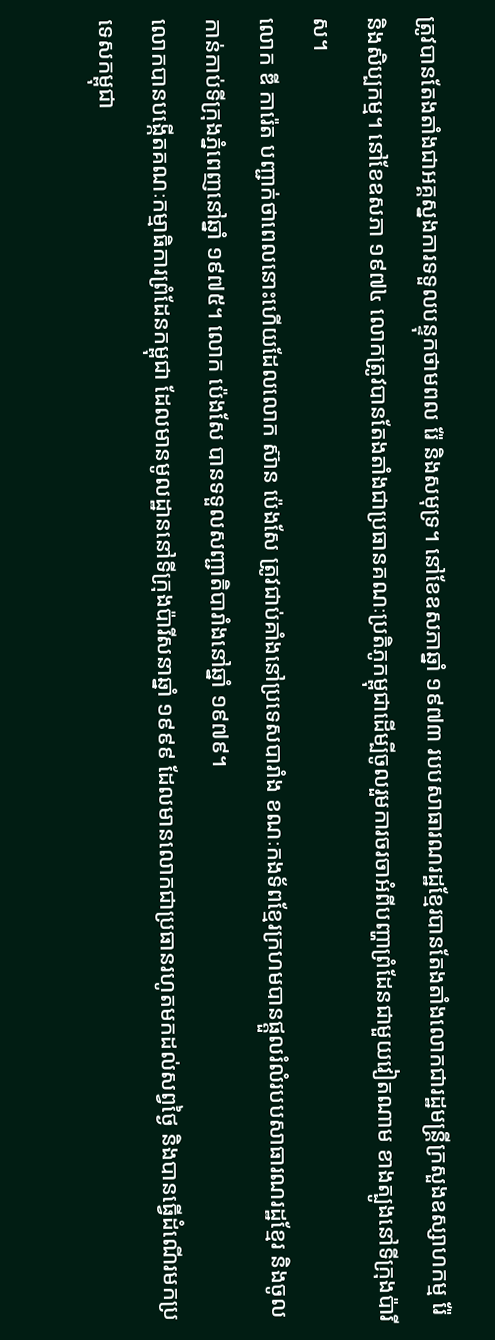ត្រូវបានតែងតាំងជាអគ្គស្នងការទទួលបន្ទុកថាមពល រ៉ែ និងសមុទ្រ។ នៅខែឧសភាឆ្នាំ ១៩៧៣ របបសាធារណរដ្ឋខ្មែរបានតែងតាំងលោកជារដ្ឋមន្ត្រីក្រសួងឧស្សាហកម្ម រ៉ែ និងសិប្បកម្ម។ នៅខែឧសភា ១៩៧៤ លោកត្រូវបានតែងតាំងជាប្រធានគណៈប្រតិភូកម្ពុជាដើម្បីចូលរួមការចរចាអំពីបញ្ហាព្រំដែនជាមួយវៀតណាម ខាងត្បូងនៅទីក្រុងប៉ារីស។
លោក ឌី ការ៉េត បញ្ជាក់ថាពេលនោះហើយដែលលោក ស៊ាន ប៉េងសែ ត្រូវជាប់គាំងនៅប្រទេសបារាំង ខណៈកងទ័ពខ្មែរក្រហមបានផ្តួលរំលំរបបសាធារណរដ្ឋខ្មែរ និងចូលកាន់កាប់ទីក្រុងភ្នំពេញនៅឆ្នាំ ១៩៧៥។ លោក ប៉េងសែ បានទទួលសញ្ជាតិបារាំងនៅឆ្នាំ ១៩៧៩។
លោកបានបង្កើតគណៈកម្មាធិការព្រំដែនកម្ពុជា ដែលមានមូលដ្ឋាននៅទីក្រុងប៉ារីសនាឆ្នាំ ១៩៩៩ ដែលមានលោកជាប្រធានរហូតមកដល់សព្វថ្ងៃ និងបានធ្វើដំណើរមកប្រទេសកម្ពុជា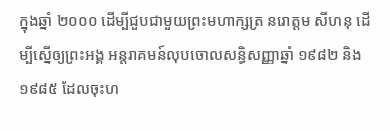ក្នុងឆ្នាំ ២០០០ ដើម្បីជួបជាមួយព្រះមហាក្សត្រ នរោត្តម សីហនុ ដើម្បីស្នើឲ្យព្រះអង្គ អន្តរាគមន៍លុបចោលសន្ធិសញ្ញាឆ្នាំ ១៩៨២ និង ១៩៨៥ ដែលចុះហ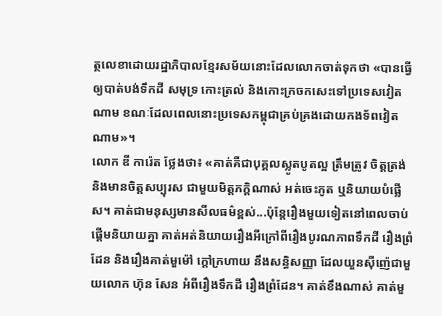ត្ថលេខាដោយរដ្ឋាភិបាលខ្មែរសម័យនោះដែលលោកចាត់ទុកថា «បានធ្វើឲ្យបាត់បង់ទឹកដី សមុទ្រ កោះត្រល់ និងកោះក្រចកសេះទៅប្រទេសវៀតណាម ខណៈដែលពេលនោះប្រទេសកម្ពុជាគ្រប់គ្រងដោយកងទ័ពវៀតណាម»។
លោក ឌី ការ៉េត ថ្លែងថា៖ «គាត់គឺជាបុគ្គលស្លូតបូតល្អ ត្រឹមត្រូវ ចិត្តត្រង់ និងមានចិត្តសប្បុរស ជាមួយមិត្តភក្ដិណាស់ អត់ចេះភូត ឬនិយាយបំផ្លើស។ គាត់ជាមនុស្សមានសីលធម៌ខ្ពស់...ប៉ុន្តែរឿងមួយទៀតនៅពេលចាប់ផ្តើមនិយាយគ្នា គាត់អត់និយាយរឿងអីក្រៅពីរឿងបូរណភាពទឹកដី រឿងព្រំដែន និងរឿងគាត់មួម៉ៅ ក្ដៅក្រហាយ នឹងសន្ធិសញ្ញា ដែលយួនស៊ីញ៉េជាមួយលោក ហ៊ុន សែន អំពីរឿងទឹកដី រឿងព្រំដែន។ គាត់ខឹងណាស់ គាត់មួ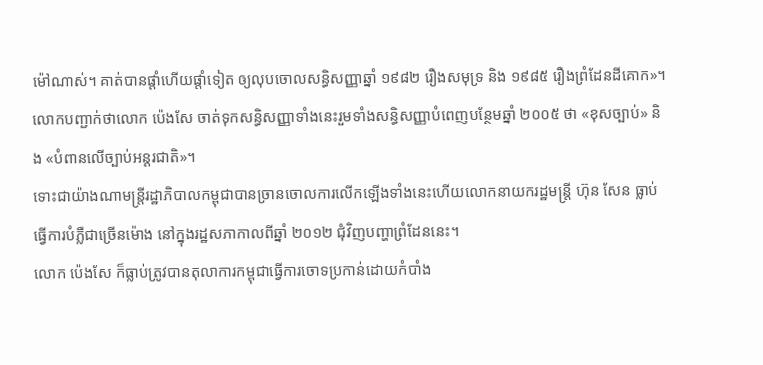ម៉ៅណាស់។ គាត់បានផ្តាំហើយផ្តាំទៀត ឲ្យលុបចោលសន្ធិសញ្ញាឆ្នាំ ១៩៨២ រឿងសមុទ្រ និង ១៩៨៥ រឿងព្រំដែនដីគោក»។
លោកបញ្ជាក់ថាលោក ប៉េងសែ ចាត់ទុកសន្ធិសញ្ញាទាំងនេះរួមទាំងសន្ធិសញ្ញាបំពេញបន្ថែមឆ្នាំ ២០០៥ ថា «ខុសច្បាប់» និង «បំពានលើច្បាប់អន្តរជាតិ»។
ទោះជាយ៉ាងណាមន្ត្រីរដ្ឋាភិបាលកម្ពុជាបានច្រានចោលការលើកឡើងទាំងនេះហើយលោកនាយករដ្ឋមន្ត្រី ហ៊ុន សែន ធ្លាប់ធ្វើការបំភ្លឺជាច្រើនម៉ោង នៅក្នុងរដ្ឋសភាកាលពីឆ្នាំ ២០១២ ជុំវិញបញ្ហាព្រំដែននេះ។
លោក ប៉េងសែ ក៏ធ្លាប់ត្រូវបានតុលាការកម្ពុជាធ្វើការចោទប្រកាន់ដោយកំបាំង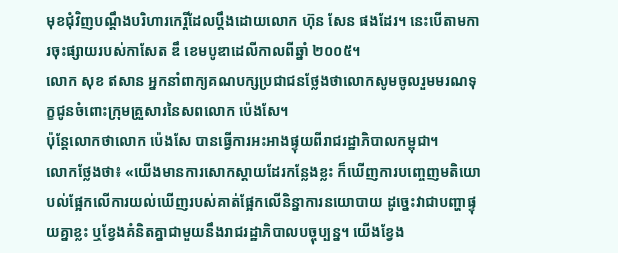មុខជុំវិញបណ្ដឹងបរិហារកេរ្តិ៍ដែលប្ដឹងដោយលោក ហ៊ុន សែន ផងដែរ។ នេះបើតាមការចុះផ្សាយរបស់កាសែត ឌឹ ខេមបូឌាដេលីកាលពីឆ្នាំ ២០០៥។
លោក សុខ ឥសាន អ្នកនាំពាក្យគណបក្សប្រជាជនថ្លែងថាលោកសូមចូលរួមមរណទុក្ខជូនចំពោះក្រុមគ្រួសារនៃសពលោក ប៉េងសែ។
ប៉ុន្តែលោកថាលោក ប៉េងសែ បានធ្វើការអះអាងផ្ទុយពីរាជរដ្ឋាភិបាលកម្ពុជា។
លោកថ្លែងថា៖ «យើងមានការសោកស្ដាយដែរកន្លែងខ្លះ ក៏ឃើញការបញ្ចេញមតិយោបល់ផ្អែកលើការយល់ឃើញរបស់គាត់ផ្អែកលើនិន្នាការនយោបាយ ដូច្នេះវាជាបញ្ហាផ្ទុយគ្នាខ្លះ ឬខ្វែងគំនិតគ្នាជាមួយនឹងរាជរដ្ឋាភិបាលបច្ចុប្បន្ន។ យើងខ្វែង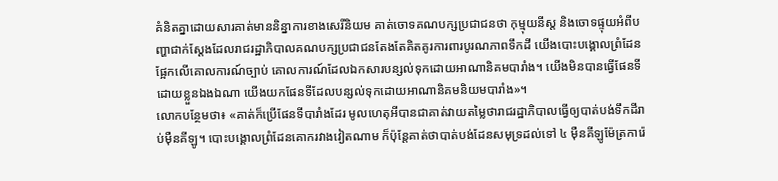គំនិតគ្នាដោយសារគាត់មាននិន្នាការខាងសេរីនិយម គាត់ចោទគណបក្សប្រជាជនថា កុម្មុយនីស្ត និងចោទផ្ទុយអំពីបញ្ហាជាក់ស្ដែងដែលរាជរដ្ឋាភិបាលគណបក្សប្រជាជនតែងតែគិតគូរការពារបូរណភាពទឹកដី យើងបោះបង្គោលព្រំដែនផ្អែកលើគោលការណ៍ច្បាប់ គោលការណ៍ដែលឯកសារបន្សល់ទុកដោយអាណានិគមបារាំង។ យើងមិនបានធ្វើផែនទីដោយខ្លួនឯងឯណា យើងយកផែនទីដែលបន្សល់ទុកដោយអាណានិគមនិយមបារាំង»។
លោកបន្ថែមថា៖ «គាត់ក៏ប្រើផែនទីបារាំងដែរ មូលហេតុអីបានជាគាត់វាយតម្លៃថារាជរដ្ឋាភិបាលធ្វើឲ្យបាត់បង់ទឹកដីរាប់ម៉ឺនគីឡូ។ បោះបង្គោលព្រំដែនគោករវាងវៀតណាម ក៏ប៉ុន្តែគាត់ថាបាត់បង់ដែនសមុទ្រដល់ទៅ ៤ ម៉ឺនគីឡូម៉ែត្រការ៉េ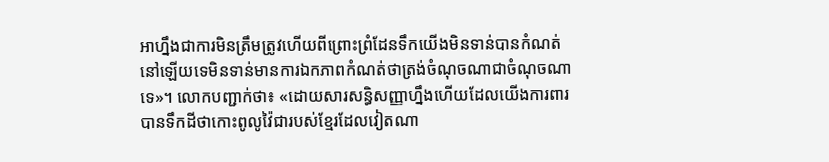អាហ្នឹងជាការមិនត្រឹមត្រូវហើយពីព្រោះព្រំដែនទឹកយើងមិនទាន់បានកំណត់នៅឡើយទេមិនទាន់មានការឯកភាពកំណត់ថាត្រង់ចំណុចណាជាចំណុចណាទេ»។ លោកបញ្ជាក់ថា៖ «ដោយសារសន្ធិសញ្ញាហ្នឹងហើយដែលយើងការពារបានទឹកដីថាកោះពូលូវ៉ៃជារបស់ខ្មែរដែលវៀតណា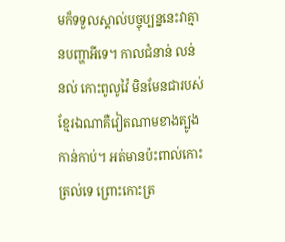មក៏ទទួលស្គាល់បច្ចុប្បន្ននេះវាគ្មានបញ្ហាអីទេ។ កាលជំនាន់ លន់ នល់ កោះពូលូវ៉ៃ មិនមែនជារបស់ខ្មែរឯណាគឺវៀតណាមខាងត្បូងកាន់កាប់។ អត់មានប៉ះពាល់កោះត្រល់ទេ ព្រោះកោះត្រ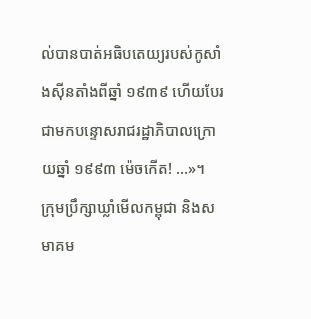ល់បានបាត់អធិបតេយ្យរបស់កូសាំងស៊ីនតាំងពីឆ្នាំ ១៩៣៩ ហើយបែរជាមកបន្ទោសរាជរដ្ឋាភិបាលក្រោយឆ្នាំ ១៩៩៣ ម៉េចកើត! ...»។
ក្រុមប្រឹក្សាឃ្លាំមើលកម្ពុជា និងសមាគម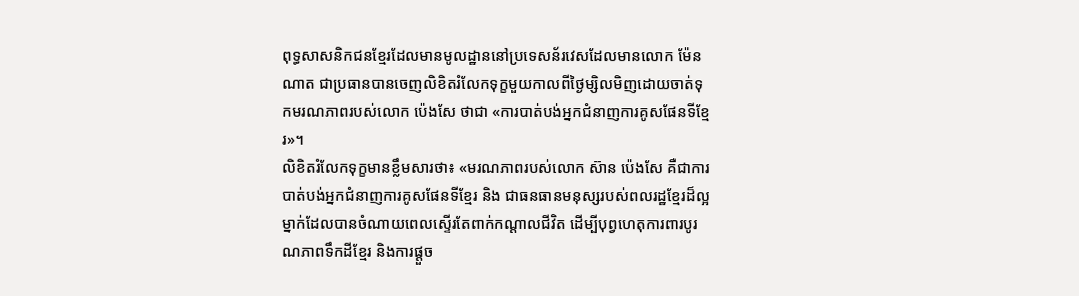ពុទ្ធសាសនិកជនខ្មែរដែលមានមូលដ្ឋាននៅប្រទេសន័រវេសដែលមានលោក ម៉ែន ណាត ជាប្រធានបានចេញលិខិតរំលែកទុក្ខមួយកាលពីថ្ងៃម្សិលមិញដោយចាត់ទុកមរណភាពរបស់លោក ប៉េងសែ ថាជា «ការបាត់បង់អ្នកជំនាញការគូសផែនទីខ្មែរ»។
លិខិតរំលែកទុក្ខមានខ្លឹមសារថា៖ «មរណភាពរបស់លោក ស៊ាន ប៉េងសែ គឺជាការបាត់បង់អ្នកជំនាញការគូសផែនទីខ្មែរ និង ជាធនធានមនុស្សរបស់ពលរដ្ឋខ្មែរដ៏ល្អម្នាក់ដែលបានចំណាយពេលស្ទើរតែពាក់កណ្តាលជីវិត ដើម្បីបុព្វហេតុការពារបូរណភាពទឹកដីខ្មែរ និងការផ្តួច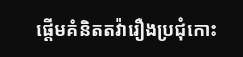ផ្តើមគំនិតតវ៉ារឿងប្រជុំកោះ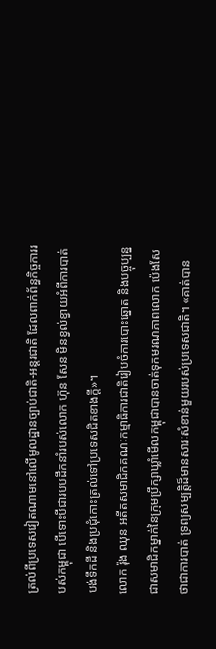ត្រល់ពីប្រទេសវៀតណាមនៅលើមូលដ្ឋានច្បាប់ជាតិ-អន្តរជាតិ ដែលពាក់ព័ន្ធកិច្ចការរបស់កម្ពុជា បើទោះបីជារបបដឹកនាំរបស់លោក ហ៊ុន សែន មិនខ្វល់ខ្វាយអំពីការបាត់បង់ទឹកដី និងប្រជុំកោះត្រល់ទៅប្រទេសជិតខាងក្តី»។
លោក រ៉ុង ឈុន អតីតសមាជិកគណៈកម្មាធិការជាតិរៀបចំការបោះឆ្នោត និងបច្ចុប្បន្នជាសមាជិកម្នាក់នៃក្រុមប្រឹក្សាឃ្លាំមើលកម្ពុជាបានចាត់ទុកមរណភាពលោក ប៉េងសែ ថាជាការបាត់ ទ្រព្យសម្បត្តិដ៏មានសារៈសំខាន់មួយរបស់ប្រទេសជាតិ។ «គាត់បាន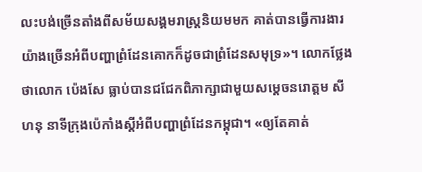លះបង់ច្រើនតាំងពីសម័យសង្គមរាស្ត្រនិយមមក គាត់បានធ្វើការងារយ៉ាងច្រើនអំពីបញ្ហាព្រំដែនគោកក៏ដូចជាព្រំដែនសមុទ្រ»។ លោកថ្លែងថាលោក ប៉េងសែ ធ្លាប់បានជជែកពិភាក្សាជាមួយសម្ដេចនរោត្តម សីហនុ នាទីក្រុងប៉េកាំងស្ដីអំពីបញ្ហាព្រំដែនកម្ពុជា។ «ឲ្យតែគាត់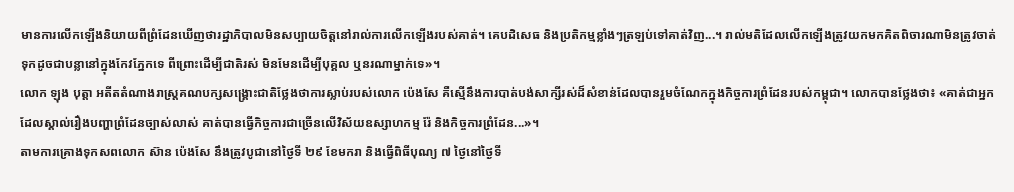មានការលើកឡើងនិយាយពីព្រំដែនឃើញថារដ្ឋាភិបាលមិនសប្បាយចិត្តនៅរាល់ការលើកឡើងរបស់គាត់។ គេបដិសេធ និងប្រតិកម្មខ្លាំងៗត្រឡប់ទៅគាត់វិញ...។ រាល់មតិដែលលើកឡើងត្រូវយកមកគិតពិចារណាមិនត្រូវចាត់ទុកដូចជាបន្លានៅក្នុងកែវភ្នែកទេ ពីព្រោះដើម្បីជាតិរស់ មិនមែនដើម្បីបុគ្គល ឬនរណាម្នាក់ទេ»។
លោក ឡុង បុត្តា អតីតតំណាងរាស្ត្រគណបក្សសង្គ្រោះជាតិថ្លែងថាការស្លាប់របស់លោក ប៉េងសែ គឺស្មើនឹងការបាត់បង់សាក្សីរស់ដ៏សំខាន់ដែលបានរួមចំណែកក្នុងកិច្ចការព្រំដែនរបស់កម្ពុជា។ លោកបានថ្លែងថា៖ «គាត់ជាអ្នកដែលស្គាល់រឿងបញ្ហាព្រំដែនច្បាស់លាស់ គាត់បានធ្វើកិច្ចការជាច្រើនលើវិស័យឧស្សាហកម្ម រ៉ែ និងកិច្ចការព្រំដែន...»។
តាមការគ្រោងទុកសពលោក ស៊ាន ប៉េងសែ នឹងត្រូវបូជានៅថ្ងៃទី ២៩ ខែមករា និងធ្វើពិធីបុណ្យ ៧ ថ្ងៃនៅថ្ងៃទី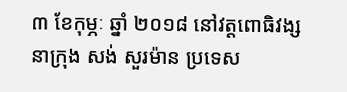៣ ខែកុម្ភៈ ឆ្នាំ ២០១៨ នៅវត្តពោធិវង្ស នាក្រុង សង់ សួរម៉ាន ប្រទេស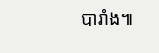បារាំង៕